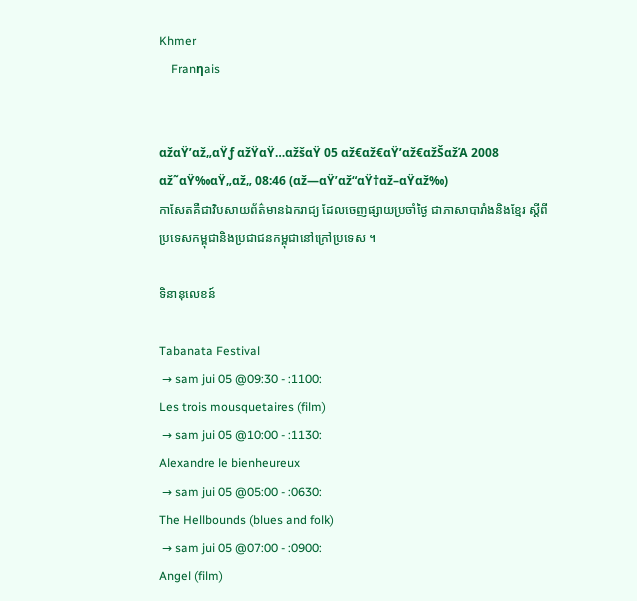Khmer
    Franηais


αžαŸ’αž„αŸƒ αžŸαŸ…αžšαŸ 05 αž€αž€αŸ’αž€αžŠαžΆ 2008
αž˜αŸ‰αŸ„αž„ 08:46 (αž—αŸ’αž“αŸ†αž–αŸαž‰)
កាសែតគឺជាវិបសាយព័ត៌មានឯករាជ្យ ដែលចេញផ្សាយប្រចាំថ្ងៃ ជាភាសាបារាំងនិងខ្មែរ ស្តីពីប្រទេសកម្ពុជានិងប្រជាជនកម្ពុជានៅក្រៅប្រទេស ។

ទិនានុលេខន៍

Tabanata Festival
 → sam jui 05 @09:30 - :1100:
Les trois mousquetaires (film)
 → sam jui 05 @10:00 - :1130:
Alexandre le bienheureux
 → sam jui 05 @05:00 - :0630:
The Hellbounds (blues and folk)
 → sam jui 05 @07:00 - :0900:
Angel (film)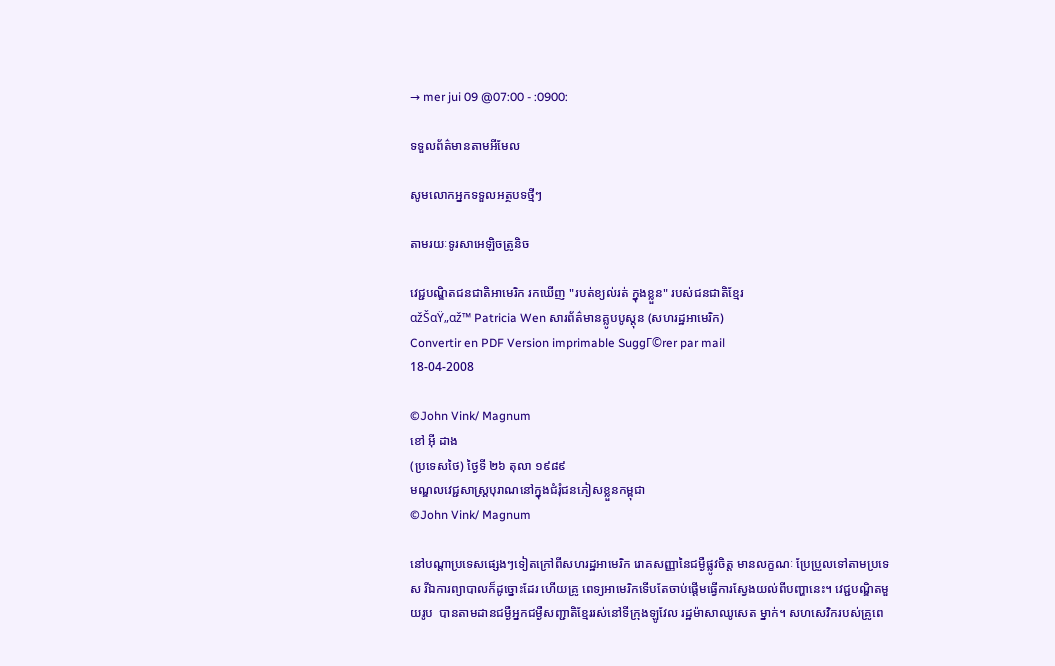→ mer jui 09 @07:00 - :0900:

ទទួលព័ត៌មានតាមអីមែល

សូមលោកអ្នកទទួលអត្ថបទថ្មីៗ

តាមរយៈទូរសាអេឡិចត្រូនិច

វេជ្ជបណ្ឌិតជនជាតិអាមេរិក រកឃើញ "របត់ខ្យល់រត់ ក្នុងខ្លួន" របស់ជនជាតិខ្មែរ
αžŠαŸ„αž™ Patricia Wen សារព័ត៌មានគ្លូបបូស្តុន (សហរដ្ឋអាមេរិក)
Convertir en PDF Version imprimable SuggΓ©rer par mail
18-04-2008

©John Vink/ Magnum
ខៅ អ៊ី ដាង
(ប្រទេសថៃ) ថ្ងៃទី ២៦ តុលា ១៩៨៩
មណ្ឌលវេជ្ជសាស្រ្តបុរាណនៅក្នុងជំរុំជនភៀសខ្លួនកម្ពុជា
©John Vink/ Magnum

នៅបណ្តាប្រទេសផ្សេងៗទៀតក្រៅពីសហរដ្ឋអាមេរិក រោគសញ្ញានៃជម្ងឺផ្លូវចិត្ត មានលក្ខណៈ ប្រែប្រួលទៅតាមប្រទេស រីឯការព្យាបាលក៏ដូច្នោះដែរ ហើយគ្រូ ពេទ្យអាមេរិកទើបតែចាប់ផ្តើមធ្វើការស្វែងយល់ពីបញ្ហានេះ។ វេជ្ជបណ្ឌិតមួយរូប  បានតាមដានជម្ងឺអ្នកជម្ងឺសញ្ជាតិខ្មែររស់នៅទីក្រុងឡូវែល រដ្ឋម៉ាសាឈូសេត ម្នាក់។ សហសេវិករបស់គ្រូពេ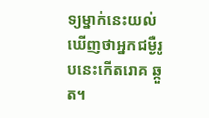ទ្យម្នាក់នេះយល់ឃើញថាអ្នកជម្ងឺរូបនេះកើតរោគ ឆ្កួត។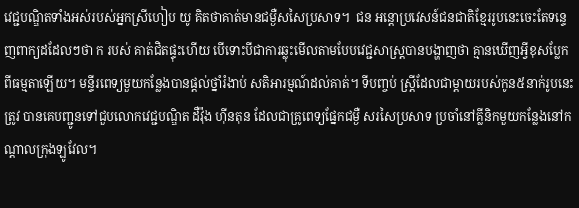វេជ្ជបណ្ឌិតទាំងអស់របស់អ្នកស្រីហៀប យូ គិតថាគាត់មានជម្ងឺសសៃប្រសាទ។  ជន អន្តោប្រវេសន៍ជនជាតិខ្មែររូបនេះចេះតែទន្ទេញពាក្យដដែលៗថា ក របស់ គាត់ជិតផ្ទុះហើយ បើទោះបីជាការឆ្លុះមើលតាមបែបវេជ្ជសាស្ត្របានបង្ហាញថា គ្មានឃើញអ្វីខុសប្លែកពីធម្មតាឡើយ។ មន្ទីរពេទ្យមួយកន្លែងបានផ្តល់ថ្នាំរំងាប់ សតិអារម្មណ៍ដល់គាត់។ ទីបញ្ចប់ ស្រ្តីដែលជាម្តាយរបស់កូន៥នាក់រូបនេះត្រូវ បានគេបញ្ជូនទៅជួបលោកវេជ្ជបណ្ឌិត ដឺវ៉ុង ហ៊ីនតុន ដែលជាគ្រូពេទ្យផ្នែកជម្ងឺ សរសៃប្រសាទ ប្រចាំនៅគ្លីនិកមួយកន្លែងនៅកណ្តាលក្រុងឡូវែល។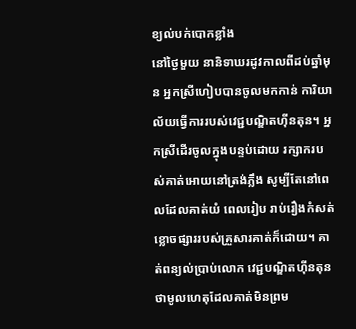ខ្យល់បក់បោកខ្លាំង
នៅថ្ងៃមួយ នានិទាឃរដូវកាលពីដប់ឆ្នាំមុន អ្នកស្រីហៀបបានចូលមកកាន់ ការិយាល័យធ្វើការរបស់វេជ្ជបណ្ឌិតហ៊ីនតុន។ អ្នកស្រីដើរចូលក្នុងបន្ទប់ដោយ រក្សាករបស់គាត់អោយនៅត្រង់ភ្លឹង សូម្បីតែនៅពេលដែលគាត់យំ ពេលរៀប រាប់រឿងកំសត់ខ្លោចផ្សាររបស់គ្រួសារគាត់ក៏ដោយ។ គាត់ពន្យល់ប្រាប់លោក វេជ្ជបណ្ឌិតហ៊ីនតុនថាមូលហេតុដែលគាត់មិនព្រម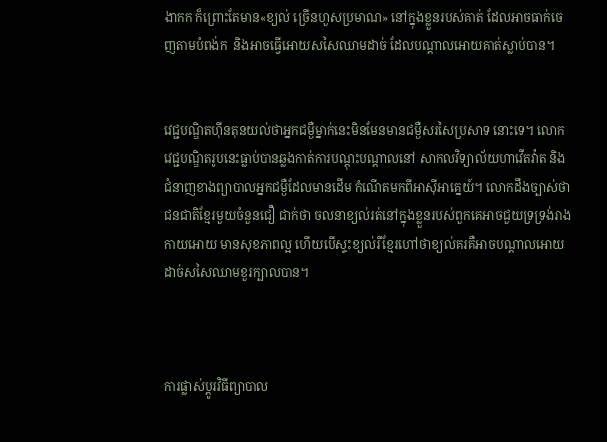ងាកក ក៏ព្រោះតែមាន«ខ្យល់ ច្រើនហួសប្រមាណ» នៅក្នុងខ្លួនរបស់គាត់ ដែលអាចធាក់ចេញតាមបំពង់ក  និងអាចធ្វើអោយសសៃឈាមដាច់ ដែលបណ្តាលអោយគាត់ស្លាប់បាន។


វេជ្ជបណ្ឌិតហ៊ីនតុនយល់ថាអ្នកជម្ងឺម្នាក់នេះមិនមែនមានជម្ងឺសរសៃប្រសាទ នោះទេ។ លោកវេជ្ជបណ្ឌិតរូបនេះធ្លាប់បានឆ្លងកាត់ការបណ្តុះបណ្តាលនៅ សាកលវិទ្យាល័យហាវើតវ៉ាត និងជំនាញខាងព្យាបាលអ្នកជម្ងឺដែលមានដើម កំណើតមកពីអាស៊ីអាគ្នេយ៍។ លោកដឹងច្បាស់ថា ជនជាតិខ្មែរមួយចំនួនជឿ ជាក់ថា ចលនាខ្យល់រត់នៅក្នុងខ្លួនរបស់ពួកគេអាចជួយទ្រទ្រង់រាងកាយអោយ មានសុខភាពល្អ ហើយបើស្ទះខ្យល់រឺខ្មែរហៅថាខ្យល់គរគឺអាចបណ្តាលអោយ ដាច់សសៃឈាមខួរក្បាលបាន។



ការផ្លាស់ប្តូរវិធីព្យាបាល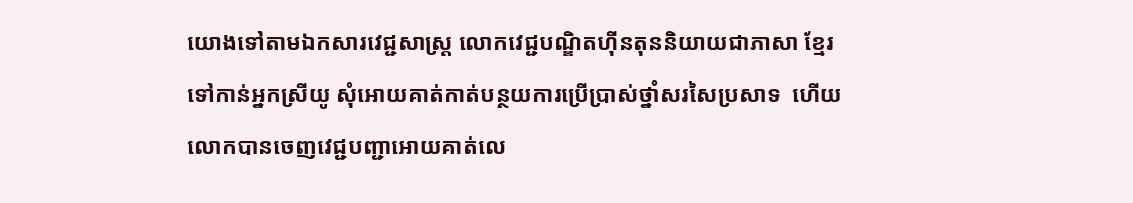យោងទៅតាមឯកសារវេជ្ជសាស្រ្ត លោកវេជ្ជបណ្ឌិតហ៊ីនតុននិយាយជាភាសា ខ្មែរទៅកាន់អ្នកស្រីយូ សុំអោយគាត់កាត់បន្ថយការប្រើប្រាស់ថ្នាំសរសៃប្រសាទ  ហើយលោកបានចេញវេជ្ជបញ្ជាអោយគាត់លេ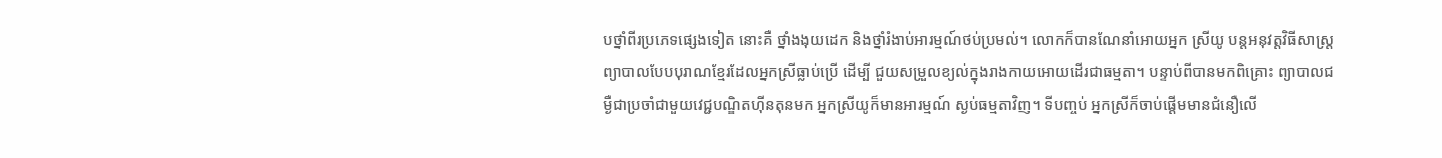បថ្នាំពីរប្រភេទផ្សេងទៀត នោះគឺ ថ្នាំងងុយដេក និងថ្នាំរំងាប់អារម្មណ៍ថប់ប្រមល់។ លោកក៏បានណែនាំអោយអ្នក ស្រីយូ បន្តអនុវត្តវិធីសាស្រ្តព្យាបាលបែបបុរាណខ្មែរដែលអ្នកស្រីធ្លាប់ប្រើ ដើម្បី ជួយសម្រួលខ្យល់ក្នុងរាងកាយអោយដើរជាធម្មតា។ បន្ទាប់ពីបានមកពិគ្រោះ ព្យាបាលជម្ងឺជាប្រចាំជាមួយវេជ្ជបណ្ឌិតហ៊ីនតុនមក អ្នកស្រីយូក៏មានអារម្មណ៍ ស្ងប់ធម្មតាវិញ។ ទីបញ្ចប់ អ្នកស្រីក៏ចាប់ផ្តើមមានជំនឿលើ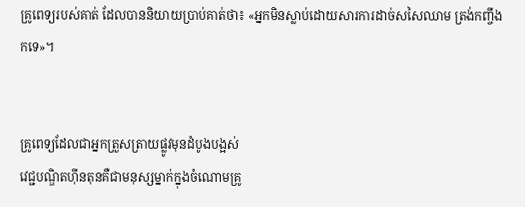គ្រូពេទ្យរបស់គាត់ ដែលបាននិយាយប្រាប់គាត់ថា៖ «អ្នកមិនស្លាប់ដោយសារការដាច់សសៃឈាម ត្រង់កញ្ចឹងកទេ»។


គ្រូពេទ្យដែលជាអ្នកត្រួសត្រាយផ្លូវមុនដំបូងបង្អស់
វេជ្ជបណ្ឌិតហ៊ីនតុនគឺជាមនុស្សម្នាក់ក្នុងចំណោមគូ្រ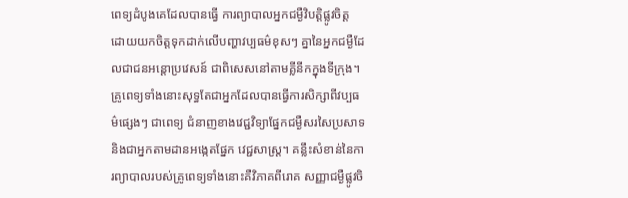ពេទ្យដំបូងគេដែលបានធ្វើ ការព្យាបាលអ្នកជម្ងឺវិបត្តិផ្លូវចិត្ត ដោយយកចិត្តទុកដាក់លើបញ្ហាវប្បធម៌ខុសៗ គ្នានៃអ្នកជម្ងឺដែលជាជនអន្តោប្រវេសន៍ ជាពិសេសនៅតាមគ្លីនីកក្នុងទីក្រុង។  គ្រូពេទ្យទាំងនោះសុទ្ធតែជាអ្នកដែលបានធ្វើការសិក្សាពីវប្បធម៌ផ្សេងៗ ជាពេទ្យ ជំនាញខាងវេជ្ជវិទ្យាផ្នែកជម្ងឺសរសៃប្រសាទ  និងជាអ្នកតាមដានអង្កេតផ្នែក វេជ្ជសាស្រ្ត។ គន្លឹះសំខាន់នៃការព្យាបាលរបស់គ្រូពេទ្យទាំងនោះគឺវិភាគពីរោគ សញ្ញាជម្ងឺផ្លូវចិ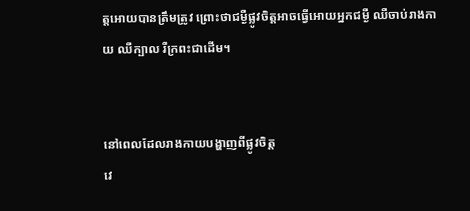ត្តអោយបានត្រឹមត្រូវ ព្រោះថាជម្ងឺផ្លូវចិត្តអាចធ្វើអោយអ្នកជម្ងឺ ឈឺចាប់រាងកាយ ឈឺក្បាល រឺក្រពះជាដើម។


នៅពេលដែលរាងកាយបង្ហាញពីផ្លូវចិត្ត
វេ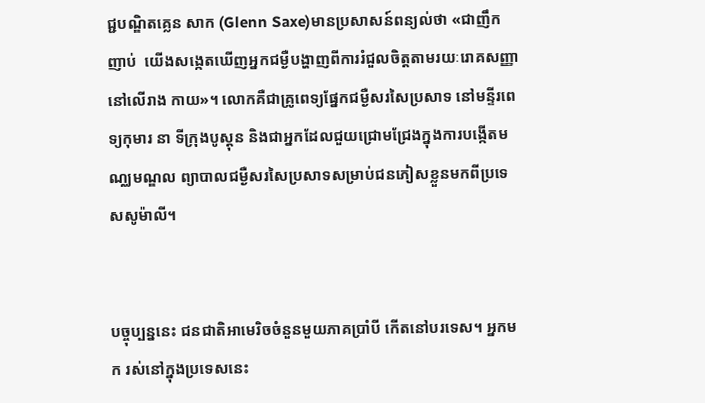ជ្ជបណ្ឌិតគ្លេន សាក (Glenn Saxe)មានប្រសាសន៍ពន្យល់ថា «ជាញឹកញាប់  យើងសង្កេតឃើញអ្នកជម្ងឺបង្ហាញពីការរំជួលចិត្តតាមរយៈរោគសញ្ញានៅលើរាង កាយ»។ លោកគឺជាគ្រូពេទ្យផ្នែកជម្ងឺសរសៃប្រសាទ នៅមន្ទីរពេទ្យកុមារ នា ទីក្រុងបូស្តុន និងជាអ្នកដែលជួយជ្រោមជ្រែងក្នុងការបង្កើតមណ្ឈមណ្ឌល ព្យាបាលជម្ងឺសរសៃប្រសាទសម្រាប់ជនភៀសខ្លួនមកពីប្រទេសសូម៉ាលី។


បច្ចុប្បន្ននេះ ជនជាតិអាមេរិចចំនួនមួយភាគប្រាំបី កើតនៅបរទេស។ អ្នកមក រស់នៅក្នុងប្រទេសនេះ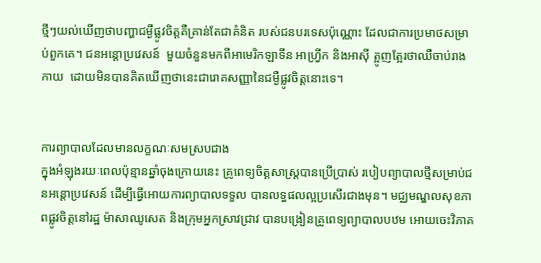ថ្មីៗយល់ឃើញថាបញ្ហាជម្ងឺផ្លូវចិត្តគឺគ្រាន់តែជាគំនិត របស់ជនបរទេសប៉ុណ្ណោះ ដែលជាការប្រមាថសម្រាប់ពួកគេ។ ជនអន្តោប្រវេសន៍  មួយចំនួនមកពីអាមេរិកឡាទីន អាហ្រី្វក និងអាស៊ី ត្អូញត្អែរថាឈឺចាប់រាងកាយ  ដោយមិនបានគិតឃើញថានេះជារោគសញ្ញានៃជម្ងឺផ្លូវចិត្តនោះទេ។


ការព្យាបាលដែលមានលក្ខណៈសមស្របជាង
ក្នុងអំឡុងរយៈពេលប៉ុន្មានឆ្នាំចុងក្រោយនេះ គ្រូពេទ្យចិត្តសាស្រ្តបានប្រើប្រាស់ របៀបព្យាបាលថ្មីសម្រាប់ជនអន្តោប្រវេសន៍ ដើម្បីធ្វើអោយការព្យាបាលទទួល បានលទ្ធផលល្អប្រសើរជាងមុន។ មជ្ឈមណ្ឌលសុខភាពផ្លូវចិត្តនៅរដ្ឋ ម៉ាសាឈូសេត និងក្រុមអ្នកស្រាវជ្រាវ បានបង្រៀនគ្រូពេទ្យព្យាបាលបឋម អោយចេះវិភាគ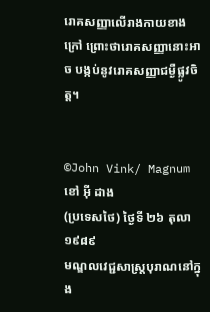រោគសញ្ញាលើរាងកាយខាងក្រៅ ព្រោះថារោគសញ្ញានោះអាច បង្កប់នូវរោគសញ្ញាជម្ងឺផ្លូវចិត្ត។


©John Vink/ Magnum
ខៅ អ៊ី ដាង
(ប្រទេសថៃ) ថ្ងៃទី ២៦ តុលា ១៩៨៩
មណ្ឌលវេជ្ជសាស្រ្តបុរាណនៅក្នុង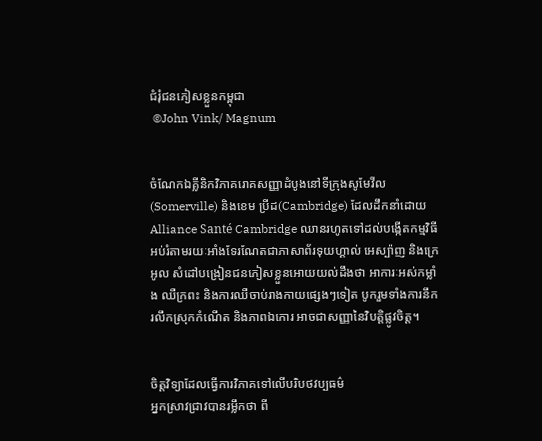ជំរុំជនភៀសខ្លួនកម្ពុជា
 ©John Vink/ Magnum


ចំណែកឯគ្លីនិកវិភាគរោគសញ្ញាដំបូងនៅទីក្រុងសូមែវីល(Somerville) និងខេម ប្រីដ(Cambridge) ដែលដឹកនាំដោយ Alliance Santé Cambridge ឈានរហូតទៅដល់បង្កើតកម្មវិធីអប់រំតាមរយៈអាំងទែរណែតជាភាសាព័រទុយហ្គាល់ អេស្ប៉ាញ និងក្រេអូល សំដៅបង្រៀនជនភៀសខ្លួនអោយយល់ដឹងថា អាការៈអស់កម្លាំង ឈឺក្រពះ និងការឈឺចាប់រាងកាយផ្សេងៗទៀត បូករួមទាំងការនឹករលឹកស្រុកកំណើត និងភាពឯកោរ អាចជាសញ្ញានៃវិបត្តិផ្លូវចិត្ត។


ចិត្តវិទ្យាដែលធ្វើការវិភាគទៅលើបរិបថវប្បធម៌
អ្នកស្រាវជ្រាវបានរម្លឹកថា ពី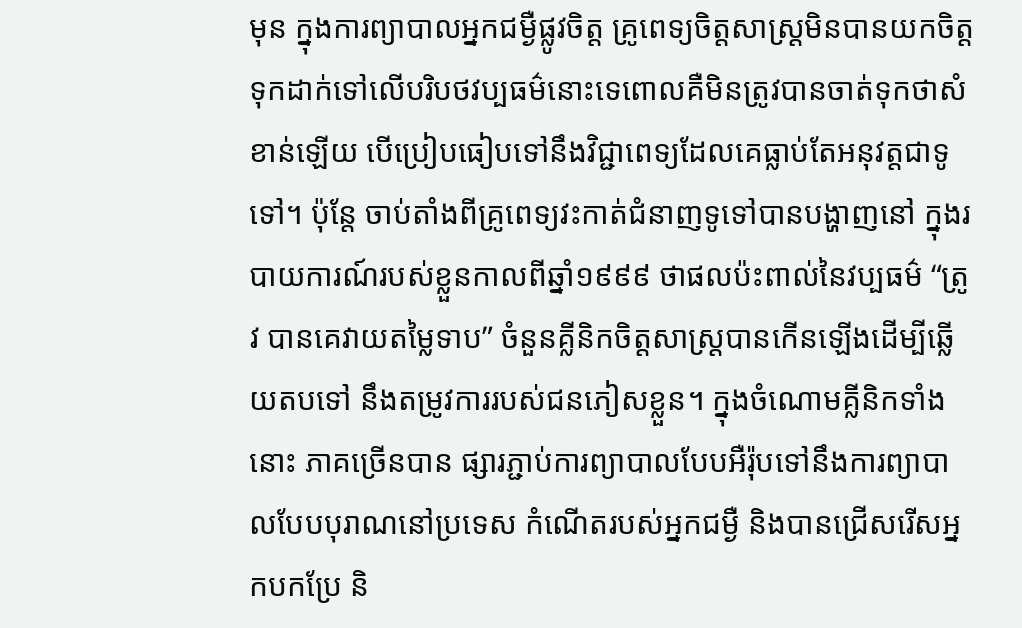មុន ក្នុងការព្យាបាលអ្នកជម្ងឺផ្លូវចិត្ត គ្រូពេទ្យចិត្តសាស្រ្តមិនបានយកចិត្តទុកដាក់ទៅលើបរិបថវប្បធម៌នោះទេពោលគឺមិនត្រូវបានចាត់ទុកថាសំខាន់ឡើយ បើប្រៀបធៀបទៅនឹងវិជ្ជាពេទ្យដែលគេធ្លាប់តែអនុវត្តជាទូទៅ។ ប៉ុន្តែ ចាប់តាំងពីគ្រូពេទ្យវះកាត់ជំនាញទូទៅបានបង្ហាញនៅ ក្នុងរបាយការណ៍របស់ខ្លួនកាលពីឆ្នាំ១៩៩៩ ថាផលប៉ះពាល់នៃវប្បធម៌ “ត្រូវ បានគេវាយតម្លៃទាប” ចំនួនគ្លីនិកចិត្តសាស្រ្តបានកើនឡើងដើម្បីឆ្លើយតបទៅ នឹងតម្រូវការរបស់ជនភៀសខ្លួន។ ក្នុងចំណោមគ្លីនិកទាំងនោះ ភាគច្រើនបាន ផ្សារភ្ជាប់ការព្យាបាលបែបអឺរ៉ុបទៅនឹងការព្យាបាលបែបបុរាណនៅប្រទេស កំណើតរបស់អ្នកជម្ងឺ និងបានជ្រើសរើសអ្នកបកប្រែ និ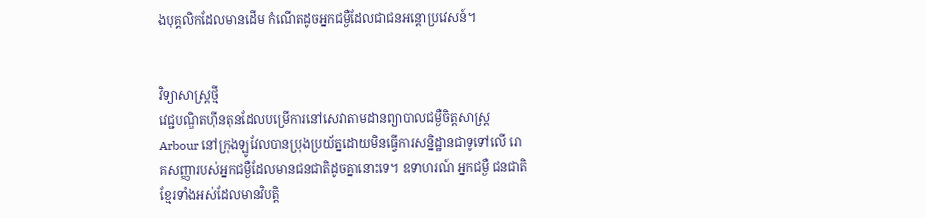ងបុគ្គលិកដែលមានដើម កំណើតដូចអ្នកជម្ងឺដែលជាជនអន្តោប្រវេសន៍។


វិទ្យាសាស្រ្តថ្មី
វេជ្ជបណ្ឌិតហ៊ីនតុនដែលបម្រើការនៅសេវាតាមដានព្យាបាលជម្ងឺចិត្តសាស្រ្ត  Arbour នៅក្រុងឡូវែលបានប្រុងប្រយ័ត្នដោយមិនធ្វើការសន្និដ្ឋានជាទូទៅលើ រោគសញ្ញារបស់អ្នកជម្ងឺដែលមានជនជាតិដូចគ្នានោះទេ។ ឧទាហរណ៍ អ្នកជម្ងឺ ជនជាតិខ្មែរទាំងអស់ដែលមានវិបត្តិ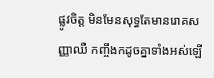ផ្លូវចិត្ត មិនមែនសុទ្ធតែមានរោគសញ្ញាឈឺ កញ្ចឹងកដូចគ្នាទាំងអស់ឡើ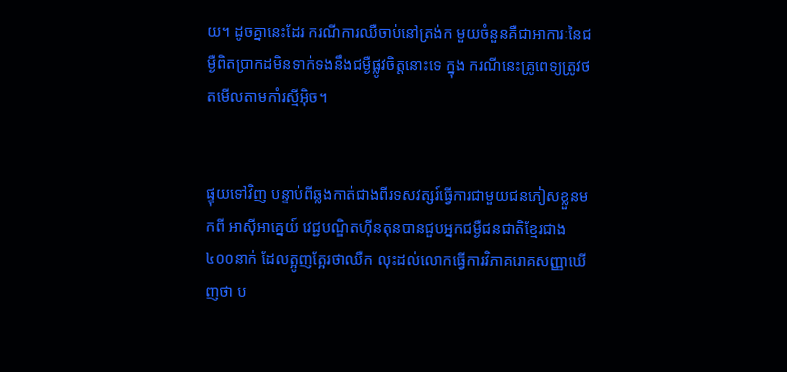យ។ ដូចគ្នានេះដែរ ករណីការឈឺចាប់នៅត្រង់ក មួយចំនួនគឺជាអាការៈនៃជម្ងឺពិតប្រាកដមិនទាក់ទងនឹងជម្ងឺផ្លូវចិត្តនោះទេ ក្នុង ករណីនេះគ្រូពេទ្យត្រូវថតមើលតាមកាំរស្មីអ៊ិច។


ផ្ទុយទៅវិញ បន្ទាប់ពីឆ្លងកាត់ជាងពីរទសវត្សរ៍ធ្វើការជាមួយជនភៀសខ្លួនមកពី អាស៊ីអាគ្នេយ៍ វេជ្ជបណ្ឌិតហ៊ីនតុនបានជួបអ្នកជម្ងឺជនជាតិខ្មែរជាង៤០០នាក់ ដែលត្អូញត្អែរថាឈឺក លុះដល់លោកធ្វើការវិភាគរោគសញ្ញាឃើញថា ប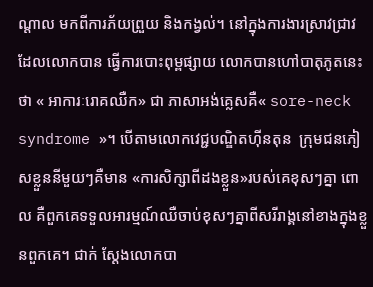ណ្តាល មកពីការភ័យព្រួយ និងកង្វល់។ នៅក្នុងការងារស្រាវជ្រាវដែលលោកបាន ធ្វើការបោះពុម្ពផ្សាយ លោកបានហៅបាតុភូតនេះថា « អាការៈរោគឈឺក» ជា ភាសាអង់គ្លេសគឺ« sore-neck syndrome »។ បើតាមលោកវេជ្ជបណ្ឌិតហ៊ីនតុន  ក្រុមជនភៀសខ្លួននីមួយៗគឺមាន «ការសិក្សាពីដងខ្លួន»របស់គេខុសៗគ្នា ពោល គឺពួកគេទទួលអារម្មណ៍ឈឺចាប់ខុសៗគ្នាពីសរីរាង្គនៅខាងក្នុងខ្លួនពួកគេ។ ជាក់ ស្តែងលោកបា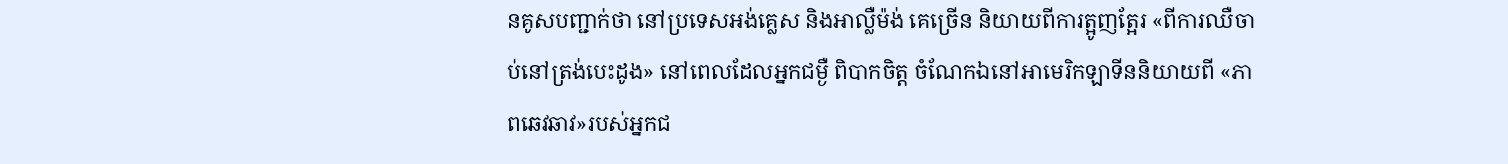នគូសបញ្ជាក់ថា នៅប្រទេសអង់គ្លេស និងអាល្លឺម៉ង់ គេច្រើន និយាយពីការត្អូញត្អែរ «ពីការឈឺចាប់នៅត្រង់បេះដូង» នៅពេលដែលអ្នកជម្ងឺ ពិបាកចិត្ត ចំណែកឯនៅអាមេរិកឡាទីននិយាយពី «ភាពឆេវឆាវ»របស់អ្នកជ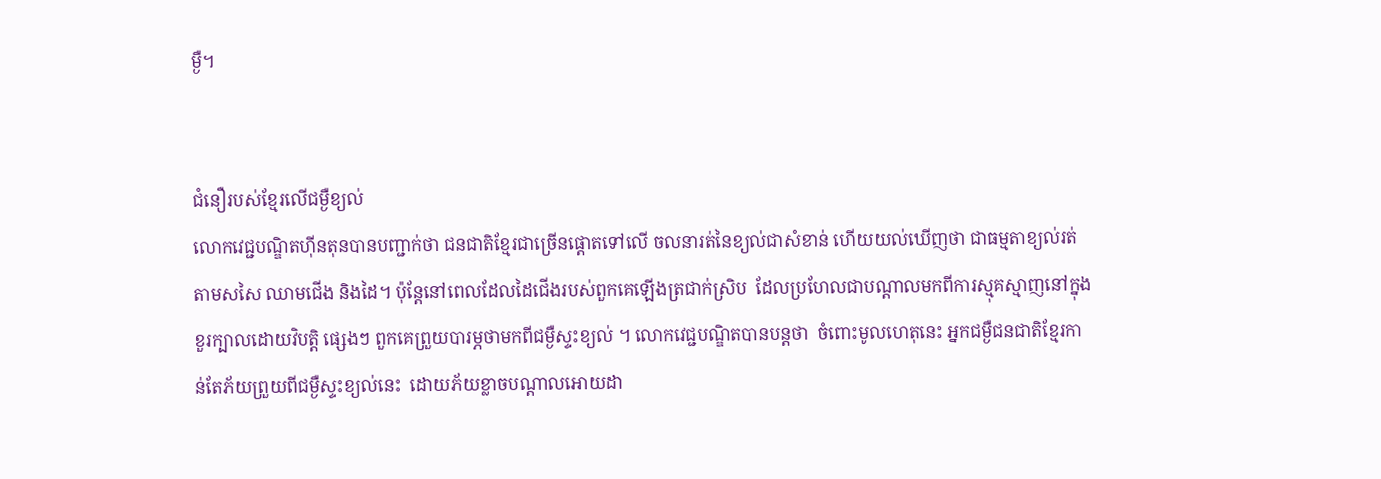ម្ងឺ។


ជំនឿរបស់ខ្មែរលើជម្ងឺខ្យល់
លោកវេជ្ជបណ្ឌិតហ៊ីនតុនបានបញ្ជាក់ថា ជនជាតិខ្មែរជាច្រើនផ្តោតទៅលើ ចលនារត់នៃខ្យល់ជាសំខាន់ ហើយយល់ឃើញថា ជាធម្មតាខ្យល់រត់តាមសសៃ ឈាមជើង និងដៃ។ ប៉ុន្តែនៅពេលដែលដៃជើងរបស់ពួកគេឡើងត្រជាក់ស្រិប  ដែលប្រហែលជាបណ្តាលមកពីការស្មុគស្មាញនៅក្នុងខួរក្បាលដោយវិបត្តិ ផ្សេងៗ ពួកគេព្រួយបារម្ភថាមកពីជម្ងឺស្ទះខ្យល់ ។ លោកវេជ្ជបណ្ឌិតបានបន្តថា  ចំពោះមូលហេតុនេះ អ្នកជម្ងឺជនជាតិខ្មែរកាន់តែភ័យព្រួយពីជម្ងឺស្ទះខ្យល់នេះ  ដោយភ័យខ្លាចបណ្តាលអោយដា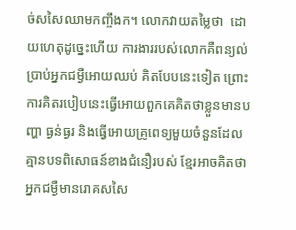ច់សសៃឈាមកញ្ចឹងក។ លោកវាយតម្លៃថា  ដោយហេតុដូច្នេះហើយ ការងាររបស់លោកគឺពន្យល់ប្រាប់អ្នកជម្ងឺអោយឈប់ គិតបែបនេះទៀត ព្រោះការគិតរបៀបនេះធ្វើអោយពួកគេគិតថាខ្លួនមានបញ្ហា ធ្ងន់ធ្ងរ និងធ្វើអោយគ្រូពេទ្យមួយចំនួនដែលគ្មានបទពិសោធន៍ខាងជំនឿរបស់ ខ្មែរអាចគិតថាអ្នកជម្ងឺមានរោគសសៃ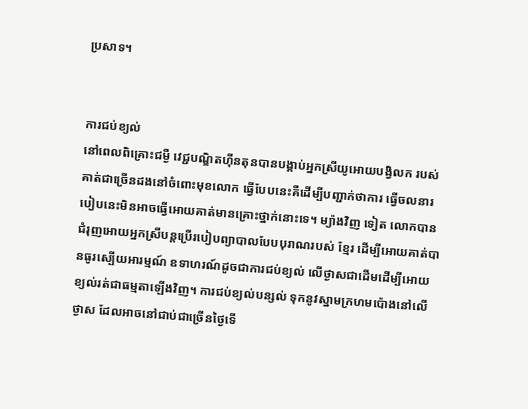ប្រសាទ។


ការជប់ខ្យល់
នៅពេលពិគ្រោះជម្ងឺ វេជ្ជបណ្ឌិតហ៊ីនតុនបានបង្គាប់អ្នកស្រីយូអោយបង្វិលក របស់គាត់ជាច្រើនដងនៅចំពោះមុខលោក ធ្វើបែបនេះគឺដើម្បីបញ្ជាក់ថាការ ធ្វើចលនារបៀបនេះមិនអាចធ្វើអោយគាត់មានគ្រោះថ្នាក់នោះទេ។ ម្យ៉ាងវិញ ទៀត លោកបានជំរុញអោយអ្នកស្រីបន្តប្រើរបៀបព្យាបាលបែបបុរាណរបស់ ខ្មែរ ដើម្បីអោយគាត់បានធូរស្បើយអារម្មណ៍ ឧទាហរណ៍ដូចជាការជប់ខ្យល់ លើថ្ងាសជាដើមដើម្បីអោយខ្យល់រត់ជាធម្មតាឡើងវិញ។ ការជប់ខ្យល់បន្សល់ ទុកនូវស្នាមក្រហមប៉ោងនៅលើថ្ងាស ដែលអាចនៅជាប់ជាច្រើនថ្ងៃទើ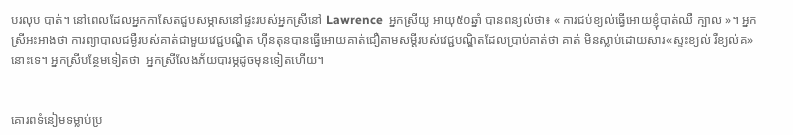បរលុប បាត់។ នៅពេលដែលអ្នកកាសែតជួបសម្ភាសនៅផ្ទះរបស់អ្នកស្រីនៅ Lawrence  អ្នកស្រីយូ អាយុ៥០ឆ្នាំ បានពន្យល់ថា៖ « ការជប់ខ្យល់ធ្វើអោយខ្ញុំបាត់ឈឺ ក្បាល »។ អ្នកស្រីអះអាងថា ការព្យាបាលជម្ងឺរបស់គាត់ជាមួយវេជ្ជបណ្ឌិត ហ៊ីនតុនបានធ្វើអោយគាត់ជឿតាមសម្តីរបស់វេជ្ជបណ្ឌិតដែលប្រាប់គាត់ថា គាត់ មិនស្លាប់ដោយសារ«ស្ទះខ្យល់ រឺខ្យល់គ»នោះទេ។ អ្នកស្រីបន្ថែមទៀតថា  អ្នកស្រីលែងភ័យបារម្ភដូចមុនទៀតហើយ។


គោរពទំនៀមទម្លាប់ប្រ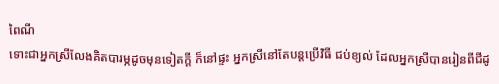ពៃណី
ទោះជាអ្នកស្រីលែងគិតបារម្ភដូចមុនទៀតក្តី ក៏នៅផ្ទះ អ្នកស្រីនៅតែបន្តប្រើវិធី ជប់ខ្យល់ ដែលអ្នកស្រីបានរៀនពីជីដូ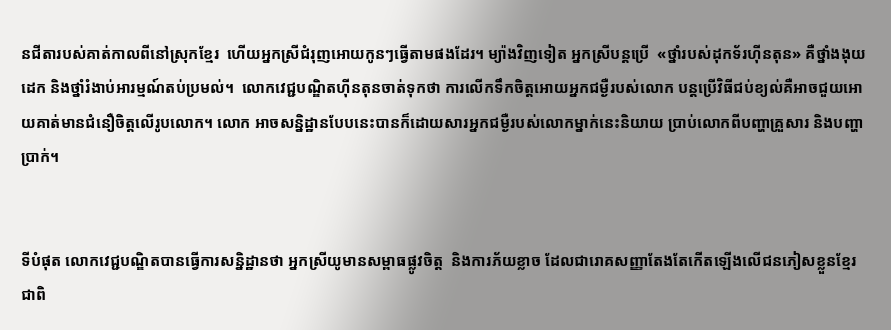នជីតារបស់គាត់កាលពីនៅស្រុកខ្មែរ  ហើយអ្នកស្រីជំរុញអោយកូនៗធ្វើតាមផងដែរ។ ម្យ៉ាងវិញទៀត អ្នកស្រីបន្តប្រើ  «ថ្នាំរបស់ដុកទ័រហ៊ីនតុន» គឺថ្នាំងងុយដេក និងថ្នាំរំងាប់អារម្មណ៍តប់ប្រមល់។  លោកវេជ្ជបណ្ឌិតហ៊ីនតុនចាត់ទុកថា ការលើកទឹកចិត្តអោយអ្នកជម្ងឺរបស់លោក បន្តប្រើវិធីជប់ខ្យល់គឺអាចជួយអោយគាត់មានជំនឿចិត្តលើរូបលោក។ លោក អាចសន្និដ្ឋានបែបនេះបានក៏ដោយសារអ្នកជម្ងឺរបស់លោកម្នាក់នេះនិយាយ ប្រាប់លោកពីបញ្ហាគ្រួសារ និងបញ្ហាប្រាក់។


ទីបំផុត លោកវេជ្ជបណ្ឌិតបានធ្វើការសន្និដ្ឋានថា អ្នកស្រីយូមានសម្ពាធផ្លូវចិត្ត  និងការភ័យខ្លាច ដែលជារោគសញ្ញាតែងតែកើតឡើងលើជនភៀសខ្លួនខ្មែរ  ជាពិ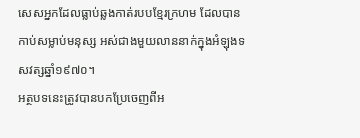សេសអ្នកដែលធ្លាប់ឆ្លងកាត់របបខ្មែរក្រហម ដែលបានកាប់សម្លាប់មនុស្ស អស់ជាងមួយលាននាក់ក្នុងអំឡុងទសវត្សឆ្នាំ១៩៧០។
អត្ថបទនេះត្រូវបានបកប្រែចេញពីអ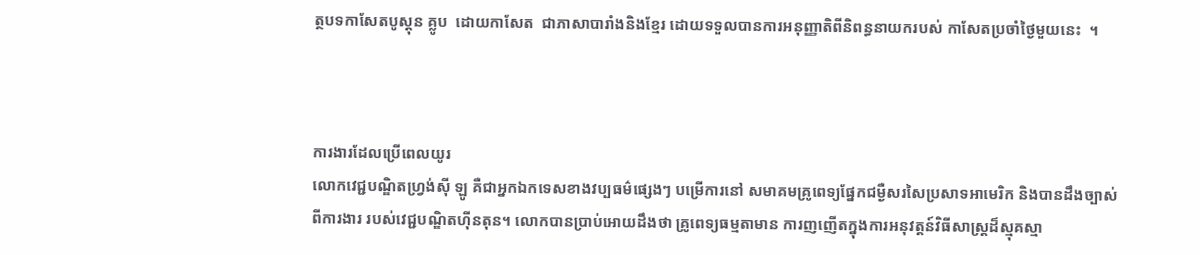ត្ថបទកាសែតបូស្តុន គ្លូប  ដោយកាសែត  ជាភាសាបារាំងនិងខ្មែរ ដោយទទួលបានការអនុញ្ញាតិពីនិពន្ធនាយករបស់ កាសែតប្រចាំថ្ងៃមួយនេះ  ។



ការងារដែលប្រើពេលយូរ
លោកវេជ្ជបណ្ឌិតហ្រ្វង់ស៊ី ឡូ គឺជាអ្នកឯកទេសខាងវប្បធម៌ផេ្សងៗ បម្រើការនៅ សមាគមគ្រូពេទ្យផ្នែកជម្ងឺសរសៃប្រសាទអាមេរិក និងបានដឹងច្បាស់ពីការងារ របស់វេជ្ជបណ្ឌិតហ៊ីនតុន។ លោកបានប្រាប់អោយដឹងថា គ្រូពេទ្យធម្មតាមាន ការញញើតក្នុងការអនុវត្តន៍វិធីសាស្រ្តដ៏ស្មុគស្មា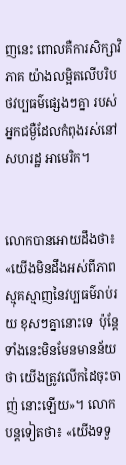ញនេះ ពោលគឺការសិក្សាវិភាគ យ៉ាងលម្អិតលើបរិបថវប្បធម៌ផ្សេងៗគ្នា របស់អ្នកជម្ងឺដែលកំពុងរស់នៅសហរដ្ឋ អាមេរិក។


លោកបានអោយដឹងថា៖«យើងមិនដឹងអស់ពីភាពស្មុគស្មាញនៃវប្បធម៌រាប់រយ ខុសៗគ្នានោះទេ  ប៉ុន្តែទាំងនេះមិនមែនមានន័យថា យើងត្រូវលើកដៃចុះចាញ់ នោះឡើយ»។ លោកបន្តទៀតថា៖ «យើងទទួ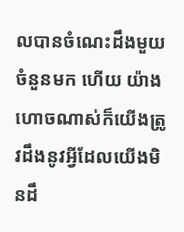លបានចំណេះដឹងមួយចំនួនមក ហើយ យ៉ាងហោចណាស់ក៏យើងត្រូវដឹងនូវអ្វីដែលយើងមិនដឹ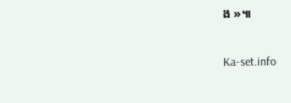ង »៕

Ka-set.info